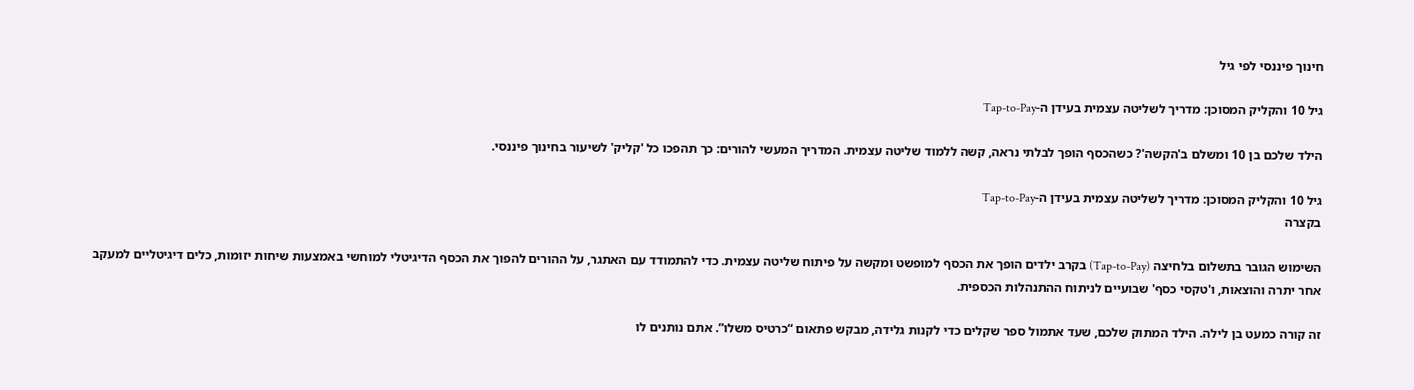חינוך פיננסי לפי גיל

גיל 10 והקליק המסוכן: מדריך לשליטה עצמית בעידן ה-Tap-to-Pay

הילד שלכם בן 10 ומשלם ב'הקשה'? כשהכסף הופך לבלתי נראה, קשה ללמוד שליטה עצמית. המדריך המעשי להורים: כך תהפכו כל 'קליק' לשיעור בחינוך פיננסי.

גיל 10 והקליק המסוכן: מדריך לשליטה עצמית בעידן ה-Tap-to-Pay
בקצרה

השימוש הגובר בתשלום בלחיצה (Tap-to-Pay) בקרב ילדים הופך את הכסף למופשט ומקשה על פיתוח שליטה עצמית. כדי להתמודד עם האתגר, על ההורים להפוך את הכסף הדיגיטלי למוחשי באמצעות שיחות יזומות, כלים דיגיטליים למעקב אחר יתרה והוצאות, ו'טקסי כסף' שבועיים לניתוח ההתנהלות הכספית.

זה קורה כמעט בן לילה. הילד המתוק שלכם, שעד אתמול ספר שקלים כדי לקנות גלידה, מבקש פתאום “כרטיס משלו”. אתם נותנים לו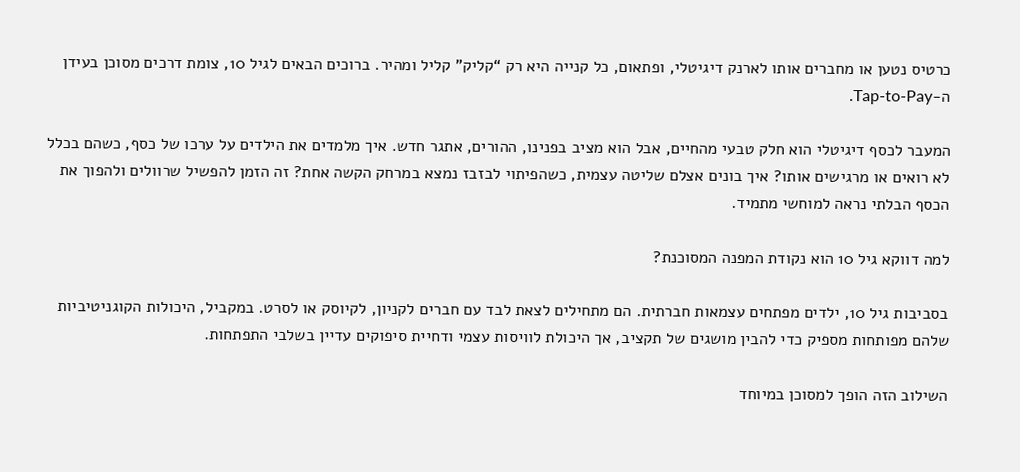כרטיס נטען או מחברים אותו לארנק דיגיטלי, ופתאום, כל קנייה היא רק “קליק” קליל ומהיר. ברוכים הבאים לגיל 10, צומת דרכים מסוכן בעידן ה-Tap-to-Pay.

המעבר לכסף דיגיטלי הוא חלק טבעי מהחיים, אבל הוא מציב בפנינו, ההורים, אתגר חדש. איך מלמדים את הילדים על ערכו של כסף, כשהם בכלל לא רואים או מרגישים אותו? איך בונים אצלם שליטה עצמית, כשהפיתוי לבזבז נמצא במרחק הקשה אחת? זה הזמן להפשיל שרוולים ולהפוך את הכסף הבלתי נראה למוחשי מתמיד.

למה דווקא גיל 10 הוא נקודת המפנה המסוכנת?

בסביבות גיל 10, ילדים מפתחים עצמאות חברתית. הם מתחילים לצאת לבד עם חברים לקניון, לקיוסק או לסרט. במקביל, היכולות הקוגניטיביות שלהם מפותחות מספיק כדי להבין מושגים של תקציב, אך היכולת לוויסות עצמי ודחיית סיפוקים עדיין בשלבי התפתחות.

השילוב הזה הופך למסוכן במיוחד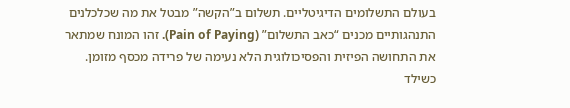בעולם התשלומים הדיגיטליים. תשלום ב”הקשה” מבטל את מה שכלכלנים התנהגותיים מכנים “כאב התשלום” (Pain of Paying). זהו המונח שמתאר את התחושה הפיזית והפסיכולוגית הלא נעימה של פרידה מכסף מזומן. כשילד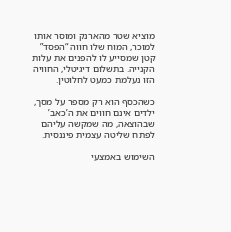מוציא שטר מהארנק ומוסר אותו למוכר, המוח שלו חווה “הפסד” קטן שמסייע לו להפנים את עלות הקנייה. בתשלום דיגיטלי, החוויה הזו נעלמת כמעט לחלוטין.

כשהכסף הוא רק מספר על מסך, ילדים אינם חווים את ה’כאב’ שבהוצאה, מה שמקשה עליהם לפתח שליטה עצמית פיננסית.

השימוש באמצעי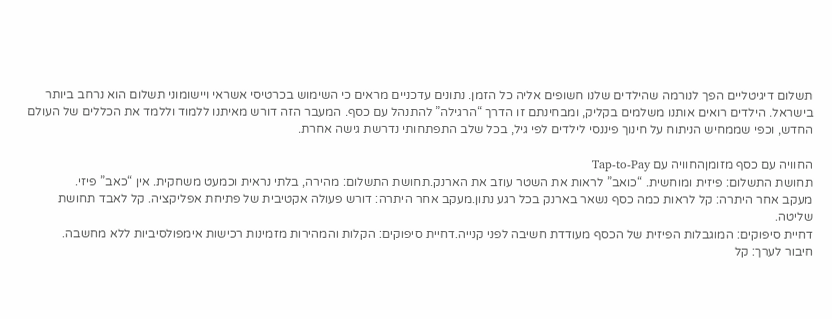תשלום דיגיטליים הפך לנורמה שהילדים שלנו חשופים אליה כל הזמן. נתונים עדכניים מראים כי השימוש בכרטיסי אשראי ויישומוני תשלום הוא נרחב ביותר בישראל. הילדים רואים אותנו משלמים בקליק, ומבחינתם זו הדרך “הרגילה” להתנהל עם כסף. המעבר הזה דורש מאיתנו ללמוד וללמד את הכללים של העולם החדש, וכפי שממחיש הניתוח על חינוך פיננסי לילדים לפי גיל, בכל שלב התפתחותי נדרשת גישה אחרת.

החוויה עם כסף מזומןהחוויה עם Tap-to-Pay
תחושת התשלום: פיזית ומוחשית. “כואב” לראות את השטר עוזב את הארנק.תחושת התשלום: מהירה, בלתי נראית וכמעט משחקית. אין “כאב” פיזי.
מעקב אחר היתרה: קל לראות כמה כסף נשאר בארנק בכל רגע נתון.מעקב אחר היתרה: דורש פעולה אקטיבית של פתיחת אפליקציה. קל לאבד תחושת שליטה.
דחיית סיפוקים: המוגבלות הפיזית של הכסף מעודדת חשיבה לפני קנייה.דחיית סיפוקים: הקלות והמהירות מזמינות רכישות אימפולסיביות ללא מחשבה.
חיבור לערך: קל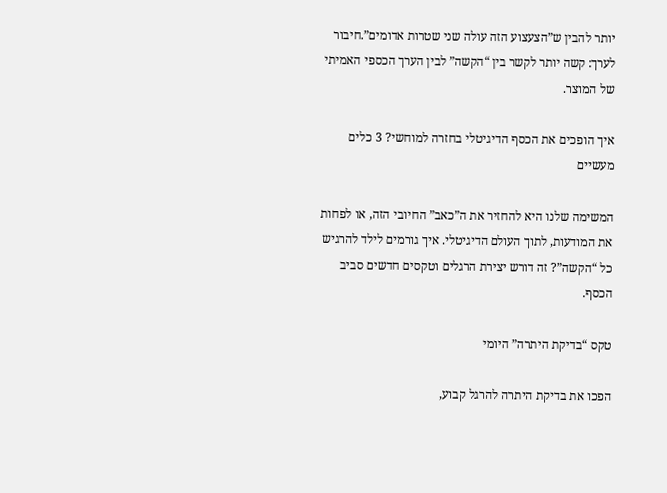יותר להבין ש”הצעצוע הזה עולה שני שטרות אדומים”.חיבור לערך: קשה יותר לקשר בין “הקשה” לבין הערך הכספי האמיתי של המוצר.

איך הופכים את הכסף הדיגיטלי בחזרה למוחשי? 3 כלים מעשיים

המשימה שלנו היא להחזיר את ה”כאב” החיובי הזה, או לפחות את המודעות, לתוך העולם הדיגיטלי. איך גורמים לילד להרגיש כל “הקשה”? זה דורש יצירת הרגלים וטקסים חדשים סביב הכסף.

טקס “בדיקת היתרה” היומי

הפכו את בדיקת היתרה להרגל קבוע,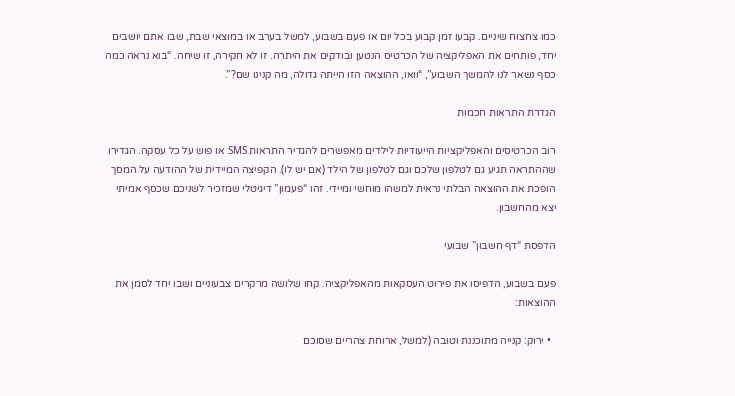כמו צחצוח שיניים. קבעו זמן קבוע בכל יום או פעם בשבוע, למשל בערב או במוצאי שבת, שבו אתם יושבים יחד, פותחים את האפליקציה של הכרטיס הנטען ובודקים את היתרה. זו לא חקירה, זו שיחה. “בוא נראה כמה כסף נשאר לנו להמשך השבוע”, “וואו, ההוצאה הזו הייתה גדולה, מה קנינו שם?”.

הגדרת התראות חכמות

רוב הכרטיסים והאפליקציות הייעודיות לילדים מאפשרים להגדיר התראות SMS או פוש על כל עסקה. הגדירו שההתראה תגיע גם לטלפון שלכם וגם לטלפון של הילד (אם יש לו). הקפיצה המיידית של ההודעה על המסך הופכת את ההוצאה הבלתי נראית למשהו מוחשי ומיידי. זהו “פעמון” דיגיטלי שמזכיר לשניכם שכסף אמיתי יצא מהחשבון.

הדפסת “דף חשבון” שבועי

פעם בשבוע, הדפיסו את פירוט העסקאות מהאפליקציה. קחו שלושה מרקרים צבעוניים ושבו יחד לסמן את ההוצאות:

  • ירוק: קנייה מתוכננת וטובה (למשל, ארוחת צהריים שסוכם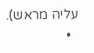עליה מראש).
  •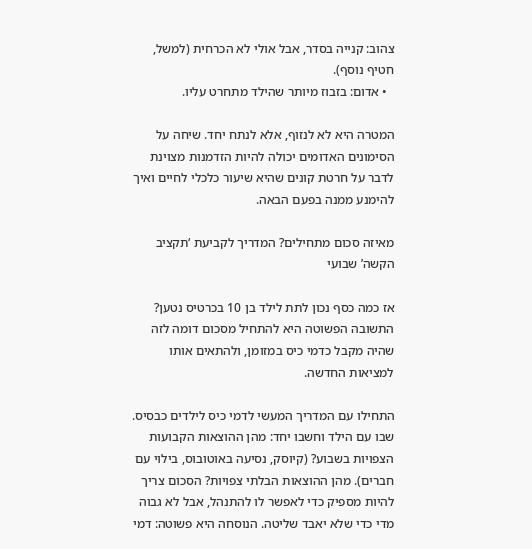צהוב: קנייה בסדר, אבל אולי לא הכרחית (למשל, חטיף נוסף).
  • אדום: בזבוז מיותר שהילד מתחרט עליו.

המטרה היא לא לנזוף, אלא לנתח יחד. שיחה על הסימונים האדומים יכולה להיות הזדמנות מצוינת לדבר על חרטת קונים שהיא שיעור כלכלי לחיים ואיך להימנע ממנה בפעם הבאה.

מאיזה סכום מתחילים? המדריך לקביעת ‘תקציב הקשה’ שבועי

אז כמה כסף נכון לתת לילד בן 10 בכרטיס נטען? התשובה הפשוטה היא להתחיל מסכום דומה לזה שהיה מקבל כדמי כיס במזומן, ולהתאים אותו למציאות החדשה.

התחילו עם המדריך המעשי לדמי כיס לילדים כבסיס. שבו עם הילד וחשבו יחד: מהן ההוצאות הקבועות הצפויות בשבוע? (קיוסק, נסיעה באוטובוס, בילוי עם חברים). מהן ההוצאות הבלתי צפויות? הסכום צריך להיות מספיק כדי לאפשר לו להתנהל, אבל לא גבוה מדי כדי שלא יאבד שליטה. הנוסחה היא פשוטה: דמי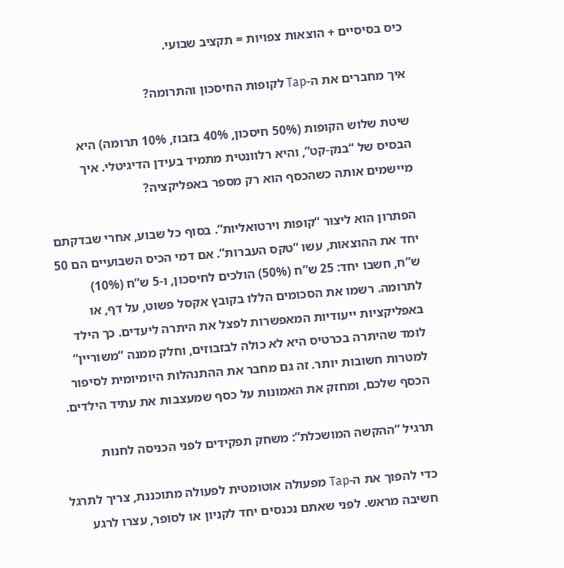כיס בסיסיים + הוצאות צפויות = תקציב שבועי.

איך מחברים את ה-Tap לקופות החיסכון והתרומה?

שיטת שלוש הקופות (50% חיסכון, 40% בזבוז, 10% תרומה) היא הבסיס של “בנק-קט”, והיא רלוונטית מתמיד בעידן הדיגיטלי. איך מיישמים אותה כשהכסף הוא רק מספר באפליקציה?

הפתרון הוא ליצור “קופות וירטואליות”. בסוף כל שבוע, אחרי שבדקתם יחד את ההוצאות, עשו “טקס העברות”. אם דמי הכיס השבועיים הם 50 ש”ח, חשבו יחד: 25 ש”ח (50%) הולכים לחיסכון, ו-5 ש”ח (10%) לתרומה. רשמו את הסכומים הללו בקובץ אקסל פשוט, על דף, או באפליקציות ייעודיות המאפשרות לפצל את היתרה ליעדים. כך הילד לומד שהיתרה בכרטיס היא לא כולה לבזבוזים, וחלק ממנה “משוריין” למטרות חשובות יותר. זה גם מחבר את ההתנהלות היומיומית לסיפור הכסף שלכם, ומחזק את האמונות על כסף שמעצבות את עתיד הילדים.

תרגיל “ההקשה המושכלת”: משחק תפקידים לפני הכניסה לחנות

כדי להפוך את ה-Tap מפעולה אוטומטית לפעולה מתוכננת, צריך לתרגל חשיבה מראש. לפני שאתם נכנסים יחד לקניון או לסופר, עצרו לרגע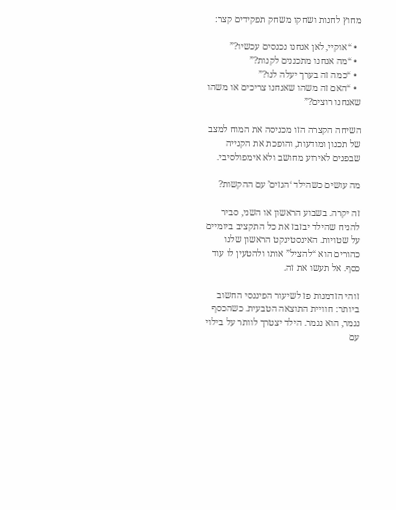מחוץ לחנות ושחקו משחק תפקידים קצר:

  • “אוקיי, לאן אנחנו נכנסים עכשיו?”
  • “מה אנחנו מתכננים לקנות?”
  • “כמה זה בערך יעלה לנו?”
  • “האם זה משהו שאנחנו צריכים או משהו שאנחנו רוצים?”

השיחה הקצרה הזו מכניסה את המוח למצב של תכנון ומודעות, והופכת את הקנייה שבפנים לאירוע מחושב ולא אימפולסיבי.

מה עושים כשהילד ‘הגזים’ עם ההקשות?

זה יקרה. בשבוע הראשון או השני, סביר להניח שהילד יבזבז את כל התקציב ביומיים על שטויות. האינסטינקט הראשון שלנו כהורים הוא “להציל” אותו ולהטעין לו עוד כסף. אל תעשו את זה.

זוהי הזדמנות פז לשיעור הפיננסי החשוב ביותר: חוויית התוצאה הטבעית. כשהכסף נגמר, הוא נגמר. הילד יצטרך לוותר על בילוי עם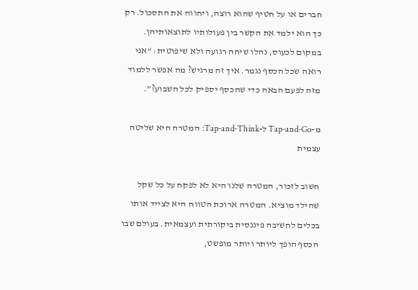חברים או על חטיף שהוא רוצה, ויחווה את התסכול. רק כך הוא ילמד את הקשר בין פעולותיו לתוצאותיהן. במקום לכעוס, נהלו שיחה רגועה ולא שיפוטית: “אני רואה שכל הכסף נגמר. איך זה מרגיש? מה אפשר ללמוד מזה לפעם הבאה כדי שהכסף יספיק לכל השבוע?”.

מ-Tap-and-Go ל-Tap-and-Think: המטרה היא שליטה עצמית

חשוב לזכור, המטרה שלנו היא לא לפקח על כל שקל שהילד מוציא. המטרה ארוכת הטווח היא לצייד אותו בכלים לחשיבה פיננסית ביקורתית ועצמאית. בעולם שבו הכסף הופך ליותר ויותר מופשט,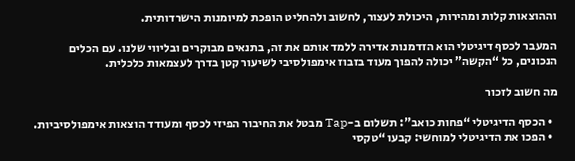וההוצאות קלות ומהירות, היכולת לעצור, לחשוב ולהחליט הופכת למיומנות הישרדותית.

המעבר לכסף דיגיטלי הוא הזדמנות אדירה ללמד אותם את זה, בתנאים מבוקרים ובליווי שלנו. עם הכלים הנכונים, כל “הקשה” יכולה להפוך מעוד בזבוז אימפולסיבי לשיעור קטן בדרך לעצמאות כלכלית.

מה חשוב לזכור

  • הכסף הדיגיטלי “פחות כואב”: תשלום ב-Tap מבטל את החיבור הפיזי לכסף ומעודד הוצאות אימפולסיביות.
  • הפכו את הדיגיטלי למוחשי: קבעו “טקסי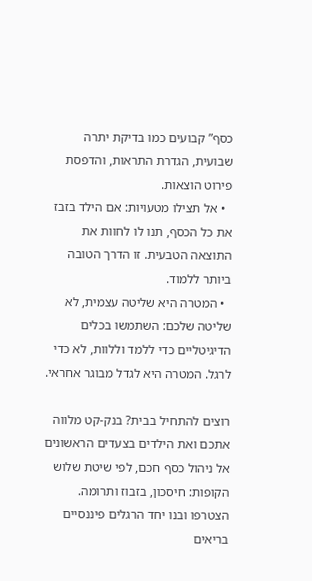כסף” קבועים כמו בדיקת יתרה שבועית, הגדרת התראות, והדפסת פירוט הוצאות.
  • אל תצילו מטעויות: אם הילד בזבז את כל הכסף, תנו לו לחוות את התוצאה הטבעית. זו הדרך הטובה ביותר ללמוד.
  • המטרה היא שליטה עצמית, לא שליטה שלכם: השתמשו בכלים הדיגיטליים כדי ללמד וללוות, לא כדי לרגל. המטרה היא לגדל מבוגר אחראי.

רוצים להתחיל בבית? בנק-קט מלווה אתכם ואת הילדים בצעדים הראשונים אל ניהול כסף חכם, לפי שיטת שלוש הקופות: חיסכון, בזבוז ותרומה. הצטרפו ובנו יחד הרגלים פיננסיים בריאים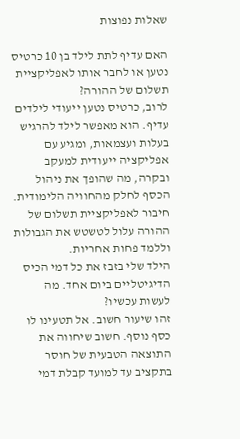שאלות נפוצות

האם עדיף לתת לילד בן 10 כרטיס נטען או לחבר אותו לאפליקציית תשלום של ההורה?
לרוב, כרטיס נטען ייעודי לילדים עדיף. הוא מאפשר לילד להרגיש בעלות ועצמאות, ומגיע עם אפליקציה ייעודית למעקב ובקרה, מה שהופך את ניהול הכסף לחלק מהחוויה הלימודית. חיבור לאפליקציית תשלום של ההורה עלול לטשטש את הגבולות וללמד פחות אחריות.
הילד שלי בזבז את כל דמי הכיס הדיגיטליים ביום אחד. מה לעשות עכשיו?
זהו שיעור חשוב. אל תטעינו לו כסף נוסף. חשוב שיחווה את התוצאה הטבעית של חוסר בתקציב עד למועד קבלת דמי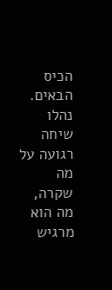הכיס הבאים. נהלו שיחה רגועה על מה שקרה, מה הוא מרגיש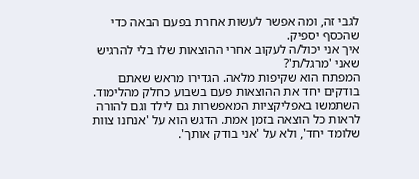לגבי זה, ומה אפשר לעשות אחרת בפעם הבאה כדי שהכסף יספיק.
איך אני יכול/ה לעקוב אחרי ההוצאות שלו בלי להרגיש שאני 'מרגל/ת'?
המפתח הוא שקיפות מלאה. הגדירו מראש שאתם בודקים יחד את ההוצאות פעם בשבוע כחלק מהלימוד. השתמשו באפליקציות המאפשרות גם לילד וגם להורה לראות כל הוצאה בזמן אמת. הדגש הוא על 'אנחנו צוות שלומד יחד', ולא על 'אני בודק אותך'.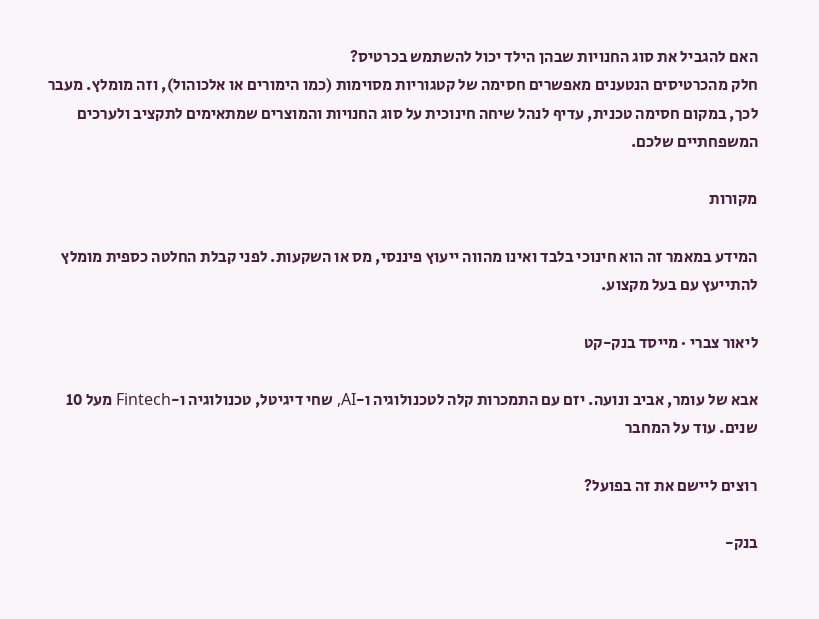האם להגביל את סוג החנויות שבהן הילד יכול להשתמש בכרטיס?
חלק מהכרטיסים הנטענים מאפשרים חסימה של קטגוריות מסוימות (כמו הימורים או אלכוהול), וזה מומלץ. מעבר לכך, במקום חסימה טכנית, עדיף לנהל שיחה חינוכית על סוג החנויות והמוצרים שמתאימים לתקציב ולערכים המשפחתיים שלכם.

מקורות

המידע במאמר זה הוא חינוכי בלבד ואינו מהווה ייעוץ פיננסי, מס או השקעות. לפני קבלת החלטה כספית מומלץ להתייעץ עם בעל מקצוע.

ליאור צברי · מייסד בנק-קט

אבא של עומר, אביב ונועה. יזם עם התמכרות קלה לטכנולוגיה ו-AI, שחי דיגיטל, טכנולוגיה ו-Fintech מעל 10 שנים. עוד על המחבר

רוצים ליישם את זה בפועל?

בנק-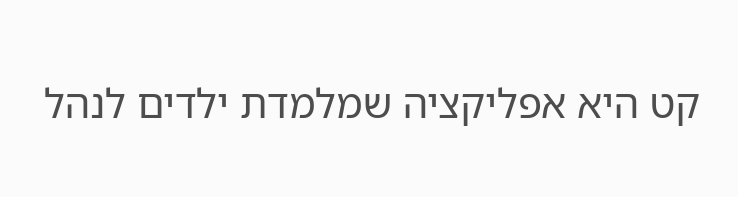קט היא אפליקציה שמלמדת ילדים לנהל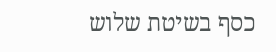כסף בשיטת שלוש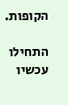הקופות.

התחילו עכשיו